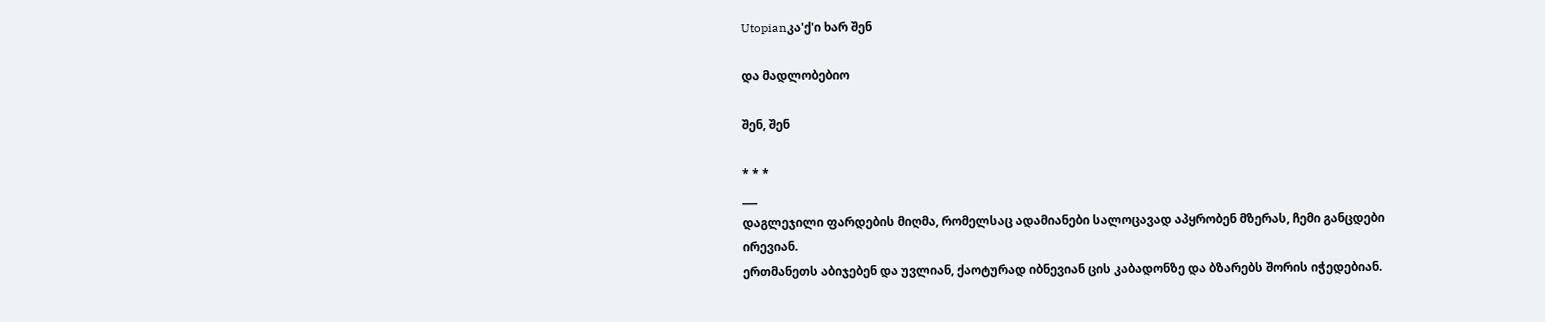Utopianკა'ქ'ი ხარ შენ

და მადლობებიო

შენ, შენ

* * *
___
დაგლეჯილი ფარდების მიღმა, რომელსაც ადამიანები სალოცავად აპყრობენ მზერას, ჩემი განცდები ირევიან.
ერთმანეთს აბიჯებენ და უვლიან, ქაოტურად იბნევიან ცის კაბადონზე და ბზარებს შორის იჭედებიან.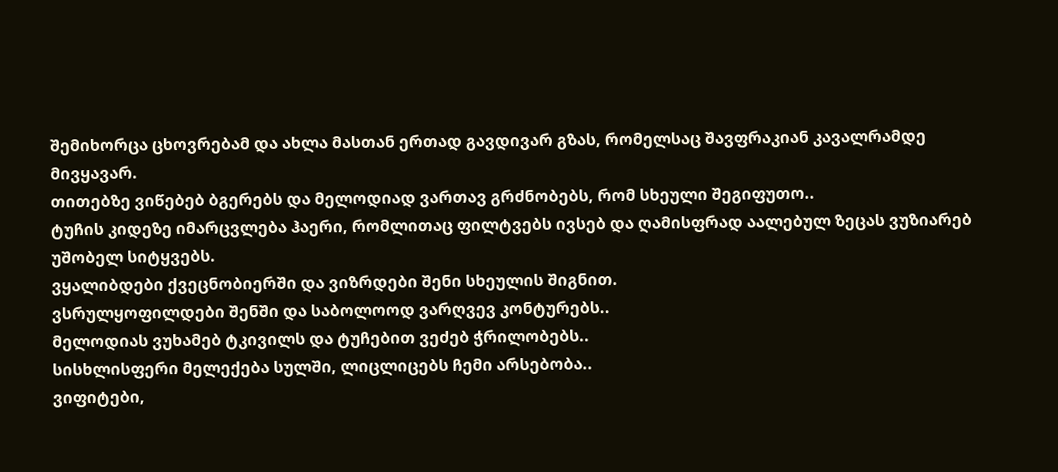შემიხორცა ცხოვრებამ და ახლა მასთან ერთად გავდივარ გზას, რომელსაც შავფრაკიან კავალრამდე მივყავარ.
თითებზე ვიწებებ ბგერებს და მელოდიად ვართავ გრძნობებს, რომ სხეული შეგიფუთო..
ტუჩის კიდეზე იმარცვლება ჰაერი, რომლითაც ფილტვებს ივსებ და ღამისფრად აალებულ ზეცას ვუზიარებ უშობელ სიტყვებს.
ვყალიბდები ქვეცნობიერში და ვიზრდები შენი სხეულის შიგნით.
ვსრულყოფილდები შენში და საბოლოოდ ვარღვევ კონტურებს..
მელოდიას ვუხამებ ტკივილს და ტუჩებით ვეძებ ჭრილობებს..
სისხლისფერი მელექება სულში, ლიცლიცებს ჩემი არსებობა..
ვიფიტები,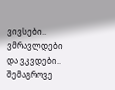ვივსები.. ვმრავლდები და ვკვდები..
შემაგროვე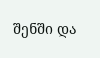შენში და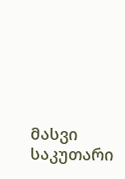მასვი საკუთარი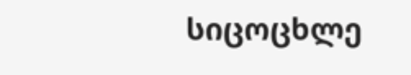სიცოცხლე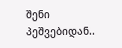შენი პეშვებიდან..